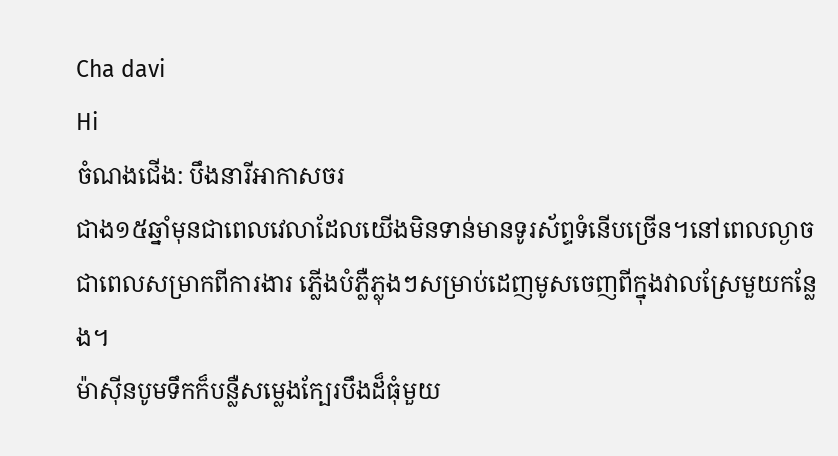Cha davi
Hi
ចំណងជើង: បឹងនារីអាកាសចរ
ជាង១៥ឆ្នាំមុនជាពេលវេលាដែលយើងមិនទាន់មានទូរស័ព្ទទំនើបច្រើន។នៅពេលល្ងាច ជាពេលសម្រាកពីការងារ ភ្លើងបំភ្លឺភ្លុងៗសម្រាប់ដេញមូសចេញពីក្នុងវាលស្រែមួយកន្លែង។
ម៉ាស៊ីនបូមទឹកក៏បន្លឺសម្លេងក្បែរបឹងដ៏ធំុមួយ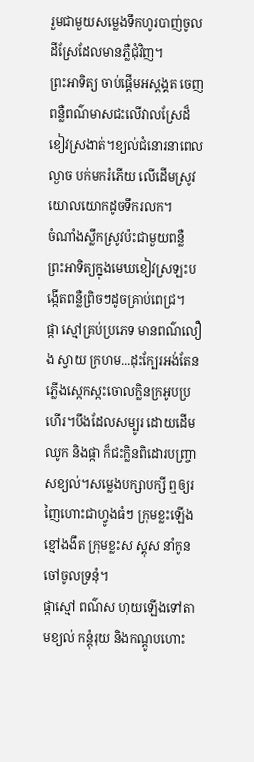រួមជាមួយសម្លេងទឹកហូរបាញ់ចូលដីស្រែដែលមានភ្លឺជុំវិញ។
ព្រះអាទិត្យ ចាប់ផ្ដើមអស្តង្គត ចេញពន្លឺពណ៌មាសជះលើវាលស្រែដ៏ខៀវស្រងាត់។ខ្យល់ជំនោរនាពេលល្ងាច បក់មករំភើយ លើដើមស្រូវយោលយោកដូចទឹករលក។
ចំណាំងស្លឹកស្រូវប៉ះជាមួយពន្លឺ ព្រះអាទិត្យក្នុងមេឃខៀវស្រឡះបង្កើតពន្លឺព្រិចៗដូចគ្រាប់ពេជ្រ។
ផ្កា ស្មៅគ្រប់ប្រភេទ មានពណ៌លឿង ស្វាយ ក្រហម...ដុះក្បែរអង់តែនភ្លើងស្កេកស្កះចោលក្លិនក្រអូបប្រហើរ។បឹងដែលសម្បូរ ដោយដើមឈូក និងផ្កា ក៏ជះក្លិនពិដោរបញ្ច្រាសខ្យល់។សម្លេងបក្សាបក្សី ឮឲ្យរញៃហោះជាហ្វូងធំៗ ក្រុមខ្លះឡើងខ្មៅងងឹត ក្រុមខ្លះស ស្គុស នាំកូនចៅចូលទ្រនុំ។
ផ្កាស្មៅ ពណ៌ស ហុយឡើងទៅតាមខ្យល់ កន្តុំរុយ និងកណ្តូបហោះ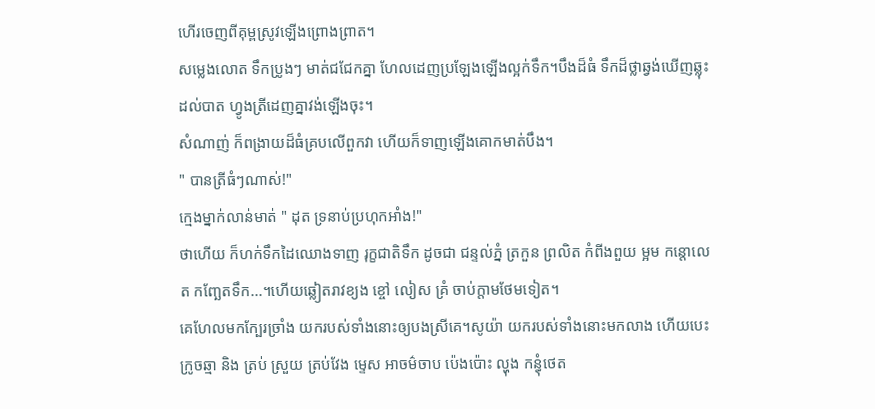ហើរចេញពីគុម្ពស្រូវឡើងព្រោងព្រាត។
សម្លេងលោត ទឹកប្រូងៗ មាត់ជជែកគ្នា ហែលដេញប្រឡែងឡើងល្អក់ទឹក។បឹងដ៏ធំ ទឹកដ៏ថ្លាឆ្វង់ឃើញឆ្លុះដល់បាត ហ្វូងត្រីដេញគ្នាវង់ឡើងចុះ។
សំណាញ់ ក៏ពង្រាយដ៏ធំគ្របលើពួកវា ហើយក៏ទាញឡើងគោកមាត់បឹង។
" បានត្រីធំៗណាស់!"
ក្មេងម្នាក់លាន់មាត់ " ដុត ទ្រនាប់ប្រហុកអាំង!"
ថាហើយ ក៏ហក់ទឹកដៃឈោងទាញ រុក្ខជាតិទឹក ដូចជា ជន្ទល់ភ្នំ ត្រកួន ព្រលិត កំពីងពួយ ម្អម កន្តោលេត កញ្ឆែតទឹក...។ហើយឆ្លៀតរាវខ្យង ខ្ចៅ លៀស គ្រំ ចាប់ក្តាមថែមទៀត។
គេហែលមកក្បែរច្រាំង យករបស់ទាំងនោះឲ្យបងស្រីគេ។សូយ៉ា យករបស់ទាំងនោះមកលាង ហើយបេះក្រូចឆ្មា និង ត្រប់ ស្រួយ ត្រប់វែង ម្ទេស អាចម៌ចាប ប៉េងប៉ោះ ល្ហុង កន្ធុំថេត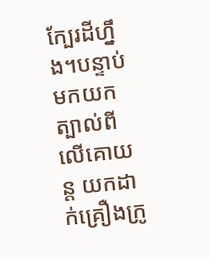ក្បែរដីហ្នឹង។បន្ទាប់មកយកត្បាល់ពីលើគោយន្ត យកដាក់គ្រឿងក្រូ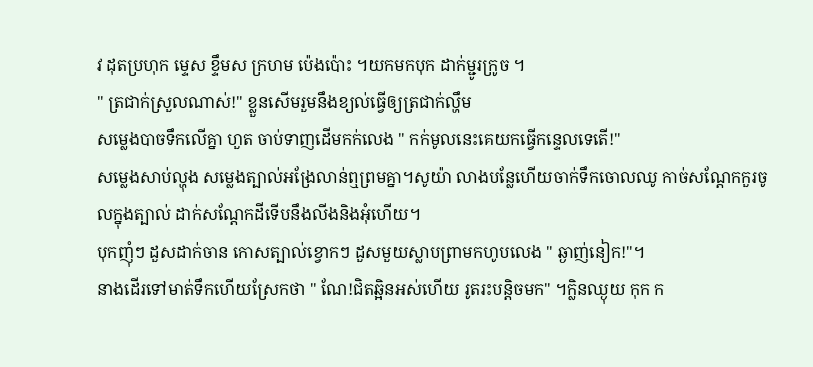វ ដុតប្រហុក ម្ទេស ខ្ទឹមស ក្រហម ប៉េងប៉ោះ ។យកមកបុក ដាក់ម្ជូរក្រូច ។
" ត្រជាក់ស្រួលណាស់!" ខ្លួនសើមរួមនឹងខ្យល់ធ្វើឲ្យត្រជាក់ល្ហឹម
សម្លេងបាចទឹកលើគ្នា ហួត ចាប់ទាញដើមកក់លេង " កក់មូលនេះគេយកធ្វើកន្ទេលទេតើ!"
សម្លេងសាប់ល្ហុង សម្លេងត្បាល់អង្រែលាន់ឮព្រមគ្នា។សូយ៉ា លាងបន្លែហើយចាក់ទឹកចោលឈូ កាច់សណ្តែកកួរចូលក្នុងត្បាល់ ដាក់សណ្តែកដីទើបនឹងលីងនិងអុំហើយ។
បុកញុំៗ ដួសដាក់ចាន កោសត្បាល់ខ្វោកៗ ដួសមួយស្លាបព្រាមកហូបលេង " ឆ្ងាញ់នៀក!"។
នាងដើរទៅមាត់ទឹកហើយស្រែកថា " ណែ!ជិតឆ្អិនអស់ហើយ រូតរះបន្តិចមក" ។ក្លិនឈ្ងុយ កុក ក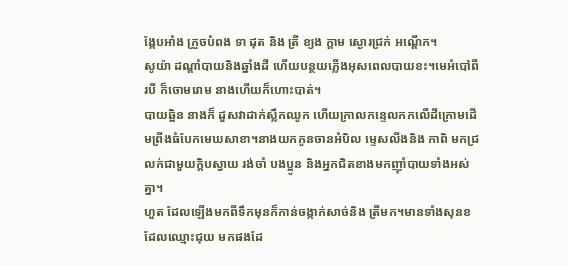ង្កែបអាំង ក្រួចបំពង ទា ដុត និង ត្រី ខ្យង ក្តាម ស្ងោរជ្រក់ អណ្តើក។
សូយ៉ា ដណ្ដាំបាយនិងឆ្នាំងដី ហើយបន្ថយភ្លើងអុសពេលបាយខះ។មេអំបៅពីរបី ក៏ចោមរោម នាងហើយក៏ហោះបាត់។
បាយឆ្អិន នាងក៏ ដួសវាដាក់ស្លឹកឈូក ហើយក្រាលកន្ទេលកកលើដីក្រោមដើមព្រីងធំបែកមេឃសាខា។នាងយកកូនចានអំបិល ម្ទេសលីងនិង កាពិ មកជ្រលក់ជាមួយក្តិបស្វាយ រង់ចាំ បងប្អូន និងអ្នកជិតខាងមកញុាំបាយទាំងអស់គ្នា។
ហួត ដែលឡើងមកពីទឹកមុនក៏កាន់ចង្កាក់សាច់និង ត្រីមក។មានទាំងសុនខ ដែលឈ្មោះជុយ មកផងដែ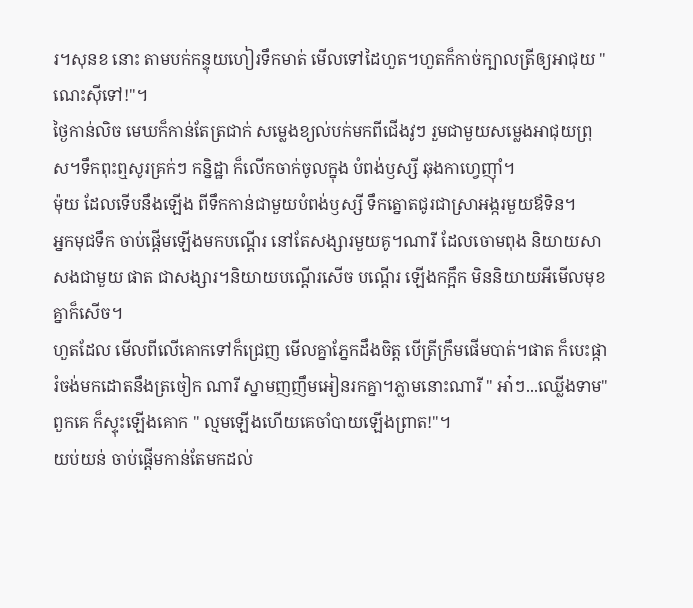រ។សុនខ នោះ តាមបក់កន្ទុយហៀរទឹកមាត់ មើលទៅដៃហួត។ហួតក៏កាច់ក្បាលត្រីឲ្យអាជុយ " ណេះសុីទៅ!"។
ថ្ងៃកាន់លិច មេឃក៏កាន់តែត្រជាក់ សម្លេងខ្យល់បក់មកពីជើងវូៗ រួមជាមួយសម្លេងអាជុយព្រុស។ទឹកពុះឮសូរគ្រក់ៗ កន្និដ្ឋា ក៏លើកចាក់ចូលក្នុង បំពង់ឫស្សី ឆុងកាហ្វេញុាំ។
ម៉ុយ ដែលទើបនឹងឡើង ពីទឹកកាន់ជាមួយបំពង់ឫស្សី ទឹកត្នោតជូរជាស្រាអង្ករមួយឪទិន។
អ្នកមុជទឹក ចាប់ផ្ដើមឡើងមកបណ្តើរ នៅតែសង្សារមួយគូ។ណារី ដែលចោមពុង និយាយសាសងជាមួយ ផាត ជាសង្សារ។និយាយបណ្តើរសើច បណ្តើរ ឡើងកក្អឹក មិននិយាយអីមើលមុខគ្នាក៏សើច។
ហួតដែល មើលពីលើគោកទៅក៏ជ្រេញ មើលគ្នាភ្នែកដឹងចិត្ត បើត្រីក្រឹមផើមបាត់។ផាត ក៏បេះផ្កា រំចង់មកដោតនឹងត្រចៀក ណារី ស្នាមញញឹមអៀនរកគ្នា។ភ្លាមនោះណារី " អា៎ៗ...ឈ្លើងទាម" ពួកគេ ក៏ស្ទុះឡើងគោក " ល្មមឡើងហើយគេចាំបាយឡើងព្រាត!"។
យប់យន់ ចាប់ផ្តើមកាន់តែមកដល់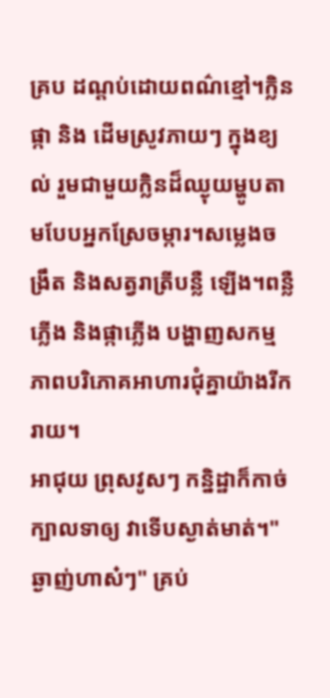គ្រប ដណ្ដប់ដោយពណ៌ខ្មៅ។ក្លិនផ្កា និង ដើមស្រូវភាយៗ ក្នុងខ្យល់ រួមជាមួយក្លិនដ៏ឈ្ងុយម្ហូបតាមបែបអ្នកស្រែចម្ការ។សម្លេងចង្រឹត និងសត្វរាត្រីបន្លឺ ឡើង។ពន្លឺ ភ្លើង និងផ្កាភ្លើង បង្ហាញសកម្មភាពបរិភោគអាហារជុំគ្នាយ៉ាងរីករាយ។
អាជុយ ព្រុសវូសៗ កន្និដ្ឋាក៏កាច់ ក្បាលទាឲ្យ វាទើបស្ងាត់មាត់។" ឆ្ងាញ់ហាស៎ៗ" គ្រប់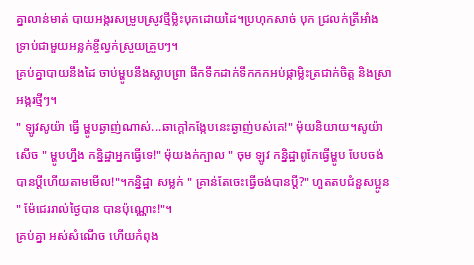គ្នាលាន់មាត់ បាយអង្ករសម្រូបស្រូវថ្មីម្លិះបុកដោយដៃ។ប្រហុកសាច់ បុក ជ្រលក់ត្រីអាំងទ្រាប់ជាមួយអន្លក់ខ្ចីល្វក់ស្រួយគ្រួបៗ។
គ្រប់គ្នាបាយនឹងដៃ ចាប់ម្ហូបនឹងស្លាបព្រា ផឹកទឹកដាក់ទឹកកកអប់ផ្កាម្លិះត្រជាក់ចិត្ត និងស្រា អង្ករថ្មីៗ។
" ឡូវសូយ៉ា ធ្វើ ម្ហូបឆ្ងាញ់ណាស់...ឆាក្តៅកង្កែបនេះឆ្ងាញ់បស់គេ!" ម៉ុយនិយាយ។សូយ៉ាសើច " ម្ហូបហ្នឹង កន្និដ្ឋាអ្នកធ្វើទេ!" ម៉ុយងក់ក្បាល " ចុម ឡូវ កន្និដ្ឋាពូកែធ្វើម្ហូប បែបចង់បានប្តីហើយតាមមើល!"។កន្និដ្ឋា សម្លក់ " គ្រាន់តែចេះធ្វើចង់បានប្តី?" ហួតតបជំនួសប្អូន " ម៉ែជេររាល់ថ្ងៃបាន បានប៉ុណ្ណោះ!"។
គ្រប់គ្នា អស់សំណើច ហើយកំពុង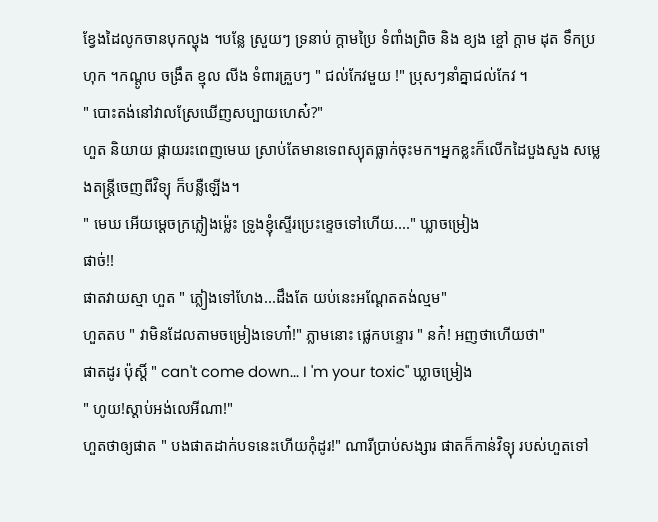ខ្វែងដៃលូកចានបុកល្ហុង ។បន្លែ ស្រួយៗ ទ្រនាប់ ក្តាមប្រៃ ទំពាំងព្រិច និង ខ្យង ខ្ចៅ ក្តាម ដុត ទឹកប្រហុក ។កណ្តូប ចង្រឹត ខ្មុល លីង ទំពារគ្រួបៗ " ជល់កែវមួយ !" ប្រុសៗនាំគ្នាជល់កែវ ។
" បោះតង់នៅវាលស្រែឃើញសប្បាយហេស៎?"
ហួត និយាយ ផ្កាយរះពេញមេឃ ស្រាប់តែមានទេពស្យុតធ្លាក់ចុះមក។អ្នកខ្លះក៏លើកដៃបួងសួង សម្លេងតន្ត្រីចេញពីវិទ្យុ ក៏បន្លឺឡើង។
" មេឃ អើយម្តេចក្រភ្លៀងម្ល៉េះ ទ្រូងខ្ញុំស្ទើរប្រេះខ្ទេចទៅហើយ...." ឃ្លាចម្រៀង
ផាច់!!
ផាតវាយស្មា ហួត " ភ្លៀងទៅហែង...ដឹងតែ យប់នេះអណ្តែតតង់ល្មម"
ហួតតប " វាមិនដែលតាមចម្រៀងទេហា៎!" ភ្លាមនោះ ផ្លេកបន្ទោរ " នក៎! អញថាហើយថា"
ផាតដូរ ប៉ុស្តិ៍ " can't come down... I 'm your toxic" ឃ្លាចម្រៀង
" ហូយ!ស្តាប់អង់លេអីណា!"
ហួតថាឲ្យផាត " បងផាតដាក់បទនេះហើយកុំដូរ!" ណារីប្រាប់សង្សារ ផាតក៏កាន់វិទ្យុ របស់ហួតទៅ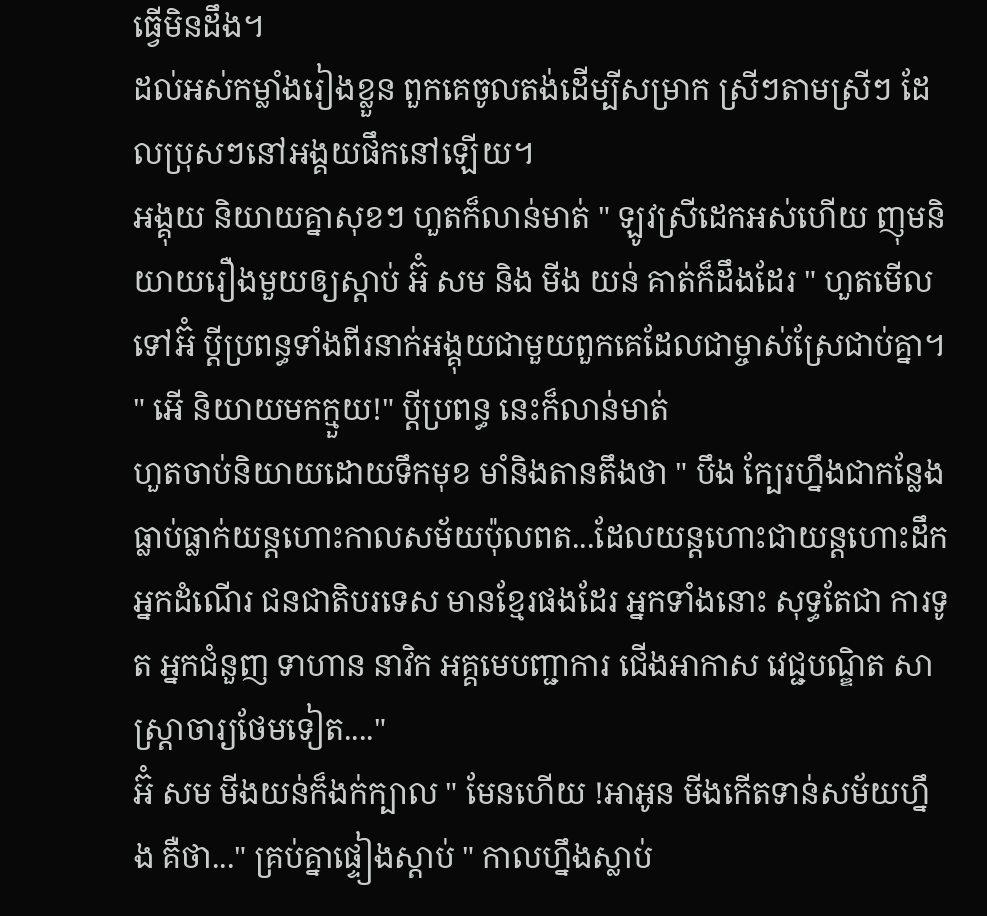ធ្វើមិនដឹង។
ដល់អស់កម្លាំងរៀងខ្លួន ពួកគេចូលតង់ដើម្បីសម្រាក ស្រីៗតាមស្រីៗ ដែលប្រុសៗនៅអង្គយផឹកនៅឡើយ។
អង្គុយ និយាយគ្នាសុខៗ ហួតក៏លាន់មាត់ " ឡូវស្រីដេកអស់ហើយ ញុមនិយាយរឿងមួយឲ្យស្តាប់ អ៊ំ សម និង មីង យន់ គាត់ក៏ដឹងដែរ " ហួតមើលទៅអ៊ំ ប្តីប្រពន្ធទាំងពីរនាក់អង្គុយជាមួយពួកគេដែលជាម្ចាស់ស្រែជាប់គ្នា។
" អើ និយាយមកក្មួយ!" ប្តីប្រពន្ធ នេះក៏លាន់មាត់
ហួតចាប់និយាយដោយទឹកមុខ មាំនិងតានតឹងថា " បឹង ក្បែរហ្នឹងជាកន្លែងធ្លាប់ធ្លាក់យន្តហោះកាលសម័យប៉ុលពត...ដែលយន្តហោះជាយន្តហោះដឹកអ្នកដំណើរ ជនជាតិបរទេស មានខ្មែរផងដែរ អ្នកទាំងនោះ សុទ្ធតែជា ការទូត អ្នកជំនួញ ទាហាន នាវិក អគ្គមេបញ្ជាការ ជើងអាកាស វេជ្ជបណ្ឌិត សាស្ត្រាចារ្យថែមទៀត...."
អ៊ំ សម មីងយន់ក៏ងក់ក្បាល " មែនហើយ !អាអូន មីងកើតទាន់សម័យហ្នឹង គឺថា..." គ្រប់គ្នាផ្ទៀងស្តាប់ " កាលហ្នឹងស្លាប់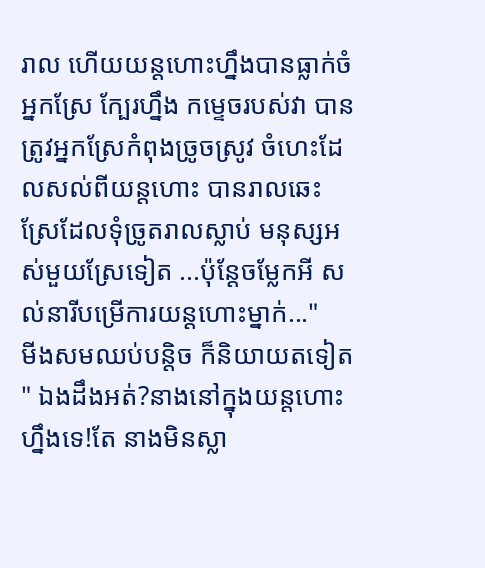រាល ហើយយន្តហោះហ្នឹងបានធ្លាក់ចំអ្នកស្រែ ក្បែរហ្នឹង កម្ទេចរបស់វា បានត្រូវអ្នកស្រែកំពុងច្រូចស្រូវ ចំហេះដែលសល់ពីយន្តហោះ បានរាលឆេះស្រែដែលទុំច្រូតរាលស្លាប់ មនុស្សអស់មួយស្រែទៀត ...ប៉ុន្តែចម្លែកអី សល់នារីបម្រើការយន្តហោះម្នាក់..."
មីងសមឈប់បន្តិច ក៏និយាយតទៀត " ឯងដឹងអត់?នាងនៅក្នុងយន្តហោះហ្នឹងទេ!តែ នាងមិនស្លា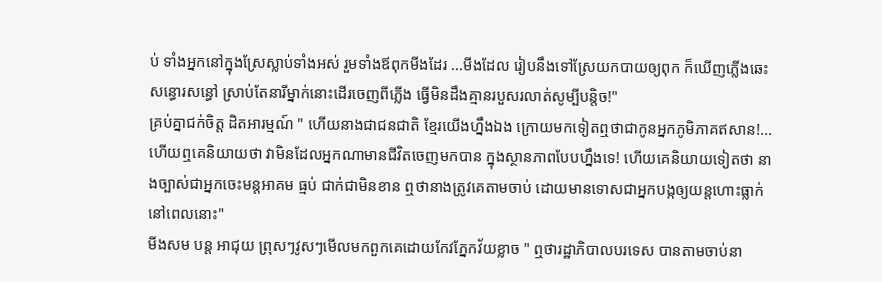ប់ ទាំងអ្នកនៅក្នុងស្រែស្លាប់ទាំងអស់ រួមទាំងឪពុកមីងដែរ ...មីងដែល រៀបនឹងទៅស្រែយកបាយឲ្យពុក ក៏ឃើញភ្លើងឆេះសន្ធោរសន្ធៅ ស្រាប់តែនារីម្នាក់នោះដើរចេញពីភ្លើង ធ្វើមិនដឹងគ្មានរបួសរលាត់សូម្បីបន្តិច!"
គ្រប់គ្នាជក់ចិត្ត ដិតអារម្មណ៍ " ហើយនាងជាជនជាតិ ខ្មែរយើងហ្នឹងឯង ក្រោយមកទៀតឮថាជាកូនអ្នកភូមិភាគឥសាន!...ហើយឮគេនិយាយថា វាមិនដែលអ្នកណាមានជីវិតចេញមកបាន ក្នុងស្ថានភាពបែបហ្នឹងទេ! ហើយគេនិយាយទៀតថា នាងច្បាស់ជាអ្នកចេះមន្តអាគម ធ្មប់ ជាក់ជាមិនខាន ឮថានាងត្រូវគេតាមចាប់ ដោយមានទោសជាអ្នកបង្កឲ្យយន្តហោះធ្លាក់នៅពេលនោះ"
មីងសម បន្ត អាជុយ ព្រុសៗវូសៗមើលមកពួកគេដោយកែវភ្នែកវ័យខ្លាច " ឮថារដ្ឋាភិបាលបរទេស បានតាមចាប់នា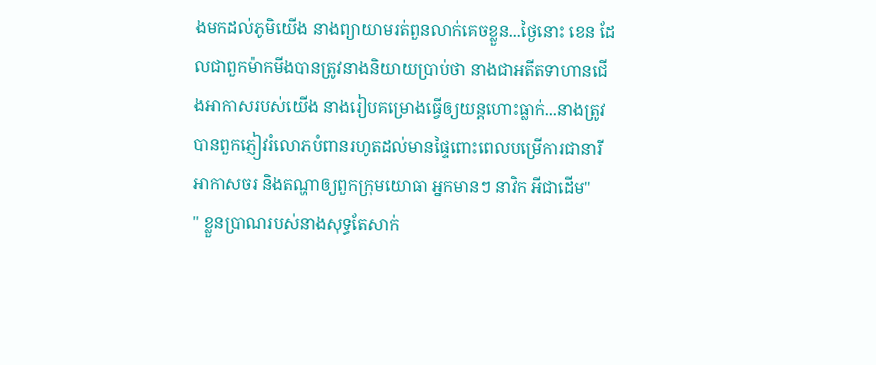ងមកដល់ភូមិយើង នាងព្យាយាមរត់ពួនលាក់គេចខ្លួន...ថ្ងៃនោះ ខេន ដែលជាពួកម៉ាកមីងបានត្រូវនាងនិយាយប្រាប់ថា នាងជាអតីតទាហានជើងអាកាសរបស់យើង នាងរៀបគម្រោងធ្វើឲ្យយន្តហោះធ្លាក់...នាងត្រូវបានពួកភ្ញៀវរំលោភបំពានរហូតដល់មានផ្ទៃពោះពេលបម្រើការជានារីអាកាសចរ និងតណ្ហាឲ្យពួកក្រុមយោធា អ្នកមានៗ នាវិក អីជាដើម"
" ខ្លួនប្រាណរបស់នាងសុទ្ធតែសាក់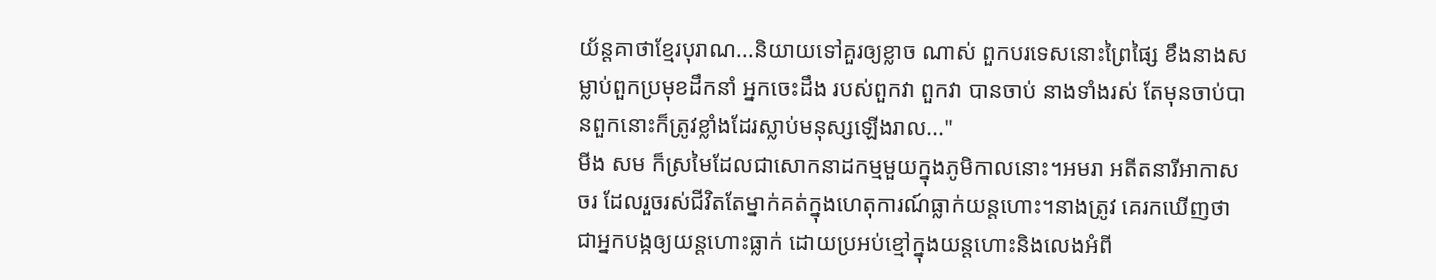យ័ន្តគាថាខ្មែរបុរាណ...និយាយទៅគួរឲ្យខ្លាច ណាស់ ពួកបរទេសនោះព្រៃផ្សៃ ខឹងនាងសម្លាប់ពួកប្រមុខដឹកនាំ អ្នកចេះដឹង របស់ពួកវា ពួកវា បានចាប់ នាងទាំងរស់ តែមុនចាប់បានពួកនោះក៏ត្រូវខ្លាំងដែរស្លាប់មនុស្សឡើងរាល..."
មីង សម ក៏ស្រមៃដែលជាសោកនាដកម្មមួយក្នុងភូមិកាលនោះ។អមរា អតីតនារីអាកាសចរ ដែលរួចរស់ជីវិតតែម្នាក់គត់ក្នុងហេតុការណ៍ធ្លាក់យន្តហោះ។នាងត្រូវ គេរកឃើញថាជាអ្នកបង្កឲ្យយន្តហោះធ្លាក់ ដោយប្រអប់ខ្មៅក្នុងយន្តហោះនិងលេងអំពី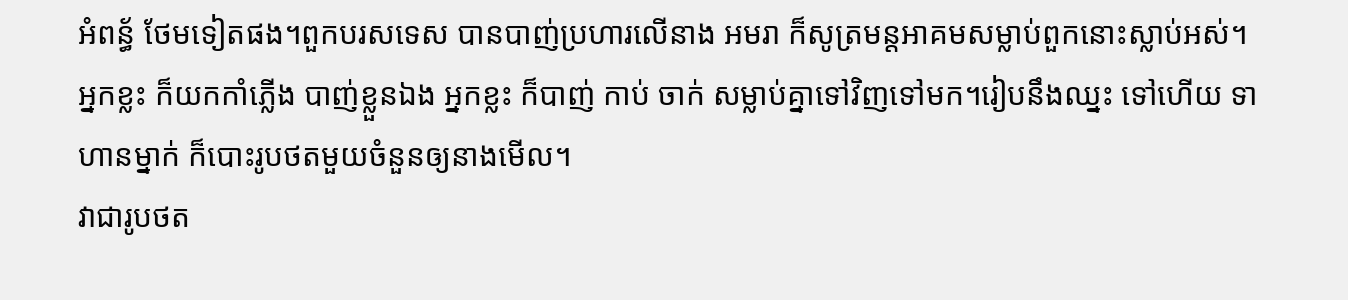អំពន្ធ័ ថែមទៀតផង។ពួកបរសទេស បានបាញ់ប្រហារលើនាង អមរា ក៏សូត្រមន្តអាគមសម្លាប់ពួកនោះស្លាប់អស់។
អ្នកខ្លះ ក៏យកកាំភ្លើង បាញ់ខ្លួនឯង អ្នកខ្លះ ក៏បាញ់ កាប់ ចាក់ សម្លាប់គ្នាទៅវិញទៅមក។រៀបនឹងឈ្នះ ទៅហើយ ទាហានម្នាក់ ក៏បោះរូបថតមួយចំនួនឲ្យនាងមើល។
វាជារូបថត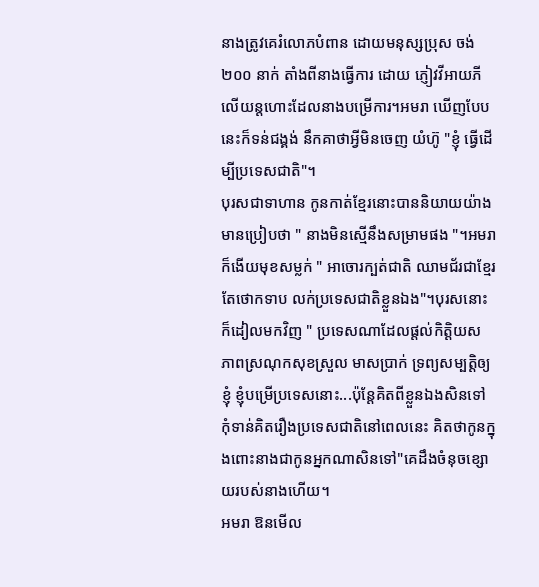នាងត្រូវគេរំលោភបំពាន ដោយមនុស្សប្រុស ចង់២០០ នាក់ តាំងពីនាងធ្វើការ ដោយ ភ្ញៀវវីអាយភីលើយន្តហោះដែលនាងបម្រើការ។អមរា ឃើញបែបនេះក៏ទន់ជង្គង់ នឹកគាថាអ្វីមិនចេញ យំហ៊ូ "ខ្ញុំ ធ្វើដើម្បីប្រទេសជាតិ"។
បុរសជាទាហាន កូនកាត់ខ្មែរនោះបាននិយាយយ៉ាងមានប្រៀបថា " នាងមិនស្មើនឹងសម្រាមផង "។អមរា ក៏ងើយមុខសម្លក់ " អាចោរក្បត់ជាតិ ឈាមជ័រជាខ្មែរ តែថោកទាប លក់ប្រទេសជាតិខ្លួនឯង"។បុរសនោះ ក៏ដៀលមកវិញ " ប្រទេសណាដែលផ្តល់កិត្តិយស ភាពស្រណុកសុខស្រួល មាសប្រាក់ ទ្រព្យសម្បត្តិឲ្យខ្ញុំ ខ្ញុំបម្រើប្រទេសនោះ...ប៉ុន្តែគិតពីខ្លួនឯងសិនទៅ កុំទាន់គិតរឿងប្រទេសជាតិនៅពេលនេះ គិតថាកូនក្នុងពោះនាងជាកូនអ្នកណាសិនទៅ"គេដឹងចំនុចខ្សោយរបស់នាងហើយ។
អមរា ឱនមើល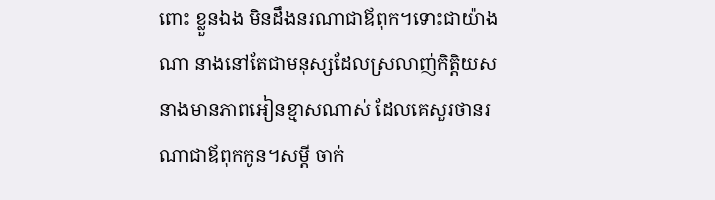ពោះ ខ្លួនឯង មិនដឹងនរណាជាឪពុក។ទោះជាយ៉ាងណា នាងនៅតែជាមនុស្សដែលស្រលាញ់កិត្តិយស នាងមានភាពអៀនខ្មាសណាស់ ដែលគេសួរថានរណាជាឪពុកកូន។សម្តី ចាក់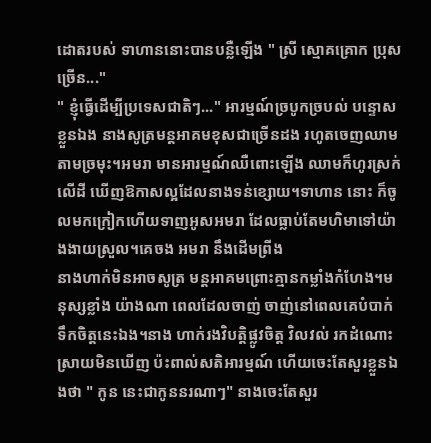ដោតរបស់ ទាហាននោះបានបន្លឺឡើង " ស្រី ស្មោគគ្រោក ប្រុសច្រើន..."
" ខ្ញុំធ្វើដើម្បីប្រទេសជាតិៗ..." អារម្មណ៍ច្របូកច្របល់ បន្ទោសខ្លួនឯង នាងសូត្រមន្តអាគមខុសជាច្រើនដង រហូតចេញឈាមតាមច្រមុះ។អមរា មានអារម្មណ៍ឈឺពោះឡើង ឈាមក៏ហូរស្រក់លើដី ឃើញឱកាសល្អដែលនាងទន់ខ្សោយ។ទាហាន នោះ ក៏ចូលមកក្រៀកហើយទាញអូសអមរា ដែលធ្លាប់តែមហិមាទៅយ៉ាងងាយស្រួល។គេចង អមរា នឹងដើមព្រីង
នាងហាក់មិនអាចសូត្រ មន្តអាគមព្រោះគ្មានកម្លាំងកំហែង។មនុស្សខ្លាំង យ៉ាងណា ពេលដែលចាញ់ ចាញ់នៅពេលគេបំបាក់ទឹកចិត្តនេះឯង។នាង ហាក់រងវិបត្តិផ្លូវចិត្ត វិលវល់ រកដំណោះស្រាយមិនឃើញ ប៉ះពាល់សតិអារម្មណ៍ ហើយចេះតែសួរខ្លួនឯងថា " កូន នេះជាកូននរណាៗ" នាងចេះតែសួរ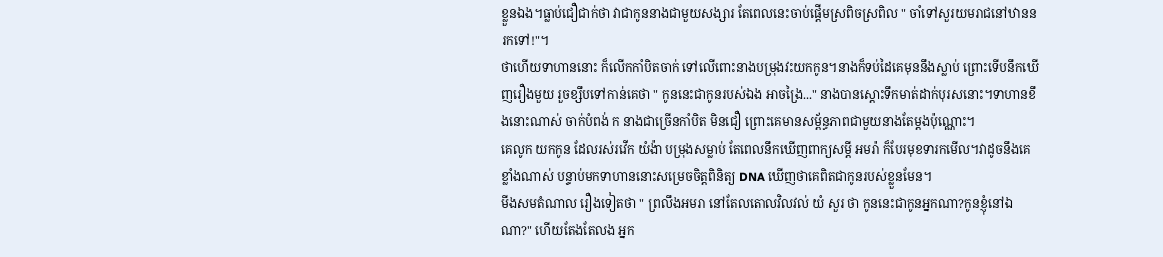ខ្លួនឯង។ធ្លាប់ជឿជាក់ថា វាជាកូននាងជាមួយសង្សារ តែពេលនេះចាប់ផ្តើមស្រពិចស្រពិល " ចាំទៅសួរយមរាជនៅឋាននរកទៅ!"។
ថាហើយទាហាននោះ ក៏លើកកាំបិតចាក់ ទៅលើពោះនាងបម្រុងវះយកកូន។នាងក៏ទប់ដៃគេមុននឹងស្លាប់ ព្រោះទើបនឹកឃើញរឿងមួយ រួចខ្សឹបទៅកាន់គេថា " កូននេះជាកូនរបស់ឯង អាចង្រៃ..." នាងបានស្តោះទឹកមាត់ដាក់បុរសនោះ។ទាហានខឹងនោះណាស់ ចាក់បំពង់ ក នាងជាច្រើនកាំបិត មិនជឿ ព្រោះគេមានសម្ព័ន្ធភាពជាមួយនាងតែម្តងប៉ុណ្ណោះ។
គេលូក យកកូន ដែលរស់រវើក យំង៉ា បម្រុងសម្លាប់ តែពេលនឹកឃើញពាក្យសម្តី អមរ៉ា ក៏បែរមុខទារកមើល។វាដូចនឹងគេខ្លាំងណាស់ បន្ទាប់មកទាហាននោះសម្រេចចិត្តពិនិត្យ DNA ឃើញថាគេពិតជាកូនរបស់ខ្លួនមែន។
មីងសមតំណាល រឿងទៀតថា " ព្រលឹងអមរា នៅតែលតោលវិលវល់ យំ សួរ ថា កូននេះជាកូនអ្នកណា?កូនខ្ញុំនៅឯណា?" ហើយតែងតែលង អ្នក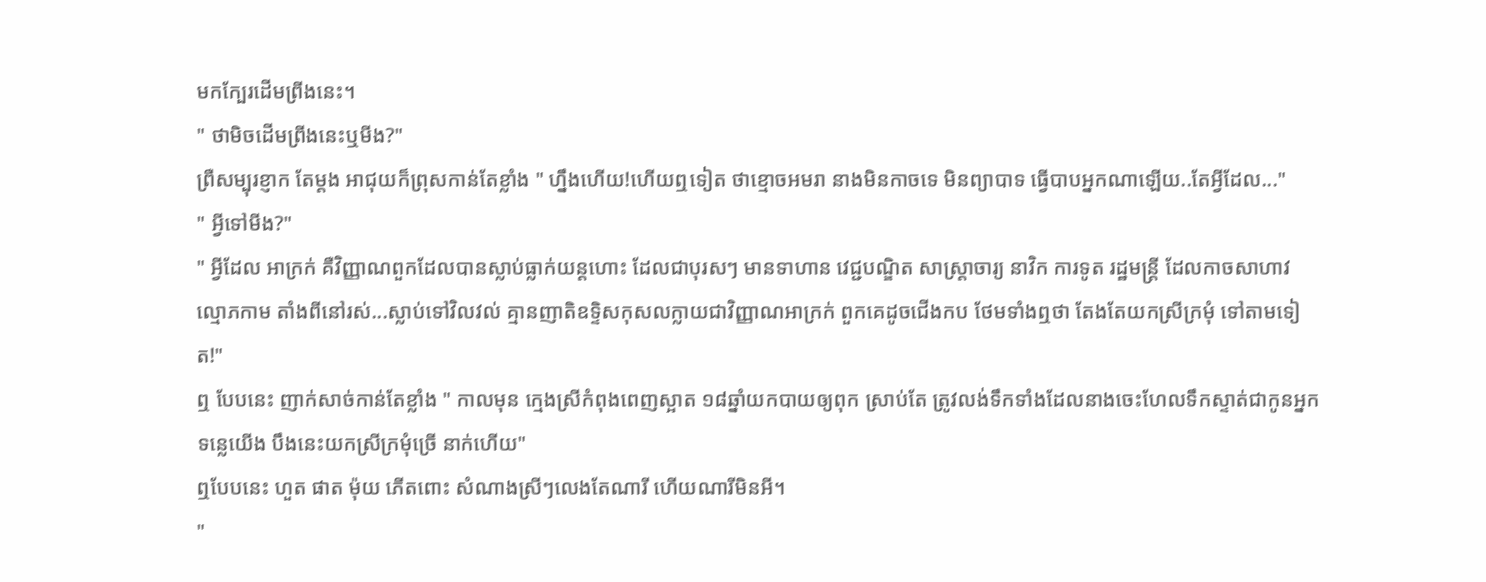មកក្បែរដើមព្រីងនេះ។
" ថាមិចដើមព្រីងនេះឬមីង?"
ព្រឺសម្បុរខ្ញាក តែម្តង អាជុយក៏ព្រុសកាន់តែខ្លាំង " ហ្នឹងហើយ!ហើយឮទៀត ថាខ្មោចអមរា នាងមិនកាចទេ មិនព្យាបាទ ធ្វើបាបអ្នកណាឡើយ..តែអ្វីដែល..."
" អ្វីទៅមីង?"
" អ្វីដែល អាក្រក់ គឺវិញ្ញាណពួកដែលបានស្លាប់ធ្លាក់យន្តហោះ ដែលជាបុរសៗ មានទាហាន វេជ្ជបណ្ឌិត សាស្ត្រាចារ្យ នាវិក ការទូត រដ្ឋមន្ត្រី ដែលកាចសាហាវ ល្មោភកាម តាំងពីនៅរស់...ស្លាប់ទៅវិលវល់ គ្មានញាតិឧទ្ទិសកុសលក្លាយជាវិញ្ញាណអាក្រក់ ពួកគេដូចជើងកប ថែមទាំងឮថា តែងតែយកស្រីក្រមុំ ទៅតាមទៀត!"
ឮ បែបនេះ ញាក់សាច់កាន់តែខ្លាំង " កាលមុន ក្មេងស្រីកំពុងពេញស្អាត ១៨ឆ្នាំយកបាយឲ្យពុក ស្រាប់តែ ត្រូវលង់ទឹកទាំងដែលនាងចេះហែលទឹកស្ទាត់ជាកូនអ្នកទន្លេយើង បឹងនេះយកស្រីក្រមុំច្រើ នាក់ហើយ"
ឮបែបនេះ ហួត ផាត ម៉ុយ ភើតពោះ សំណាងស្រីៗលេងតែណារី ហើយណារីមិនអី។
"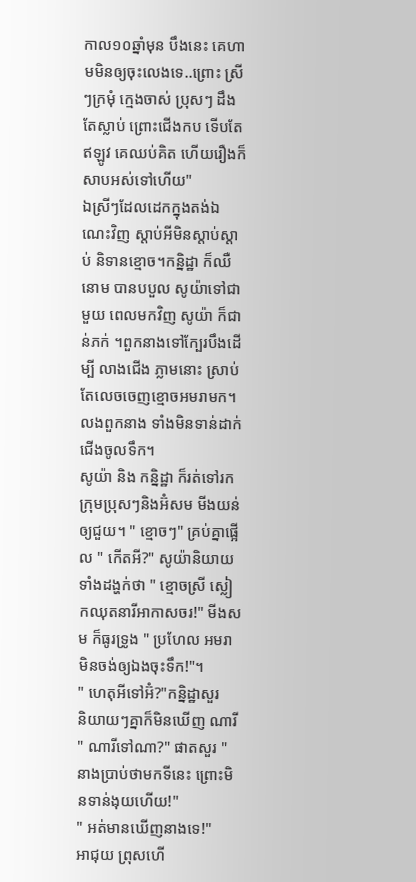កាល១០ឆ្នាំមុន បឹងនេះ គេហាមមិនឲ្យចុះលេងទេ..ព្រោះ ស្រីៗក្រមុំ ក្មេងចាស់ ប្រុសៗ ដឹងតែស្លាប់ ព្រោះជើងកប ទើបតែឥឡូវ គេឈប់គិត ហើយរឿងក៏សាបអស់ទៅហើយ"
ឯស្រីៗដែលដេកក្នុងតង់ឯណេះវិញ ស្តាប់អីមិនស្តាប់ស្តាប់ និទានខ្មោច។កន្និដ្ឋា ក៏ឈឺនោម បានបបួល សូយ៉ាទៅជាមួយ ពេលមកវិញ សូយ៉ា ក៏ជាន់ភក់ ។ពួកនាងទៅក្បែរបឹងដើម្បី លាងជើង ភ្លាមនោះ ស្រាប់តែលេចចេញខ្មោចអមរាមក។លងពួកនាង ទាំងមិនទាន់ដាក់ជើងចូលទឹក។
សូយ៉ា និង កន្និដ្ឋា ក៏រត់ទៅរក ក្រុមប្រុសៗនិងអ៊ំសម មីងយន់ឲ្យជួយ។ " ខ្មោចៗ" គ្រប់គ្នាផ្អើល " កើតអី?" សូយ៉ានិយាយទាំងដង្ហក់ថា " ខ្មោចស្រី ស្លៀកឈុតនារីអាកាសចរ!" មីងសម ក៏ធូរទ្រូង " ប្រហែល អមរា មិនចង់ឲ្យឯងចុះទឹក!"។
" ហេតុអីទៅអ៊ំ?"កន្និដ្ឋាសួរ
និយាយៗគ្នាក៏មិនឃើញ ណារី " ណារីទៅណា?" ផាតសួរ "នាងប្រាប់ថាមកទីនេះ ព្រោះមិនទាន់ងុយហើយ!"
" អត់មានឃើញនាងទេ!"
អាជុយ ព្រុសហើ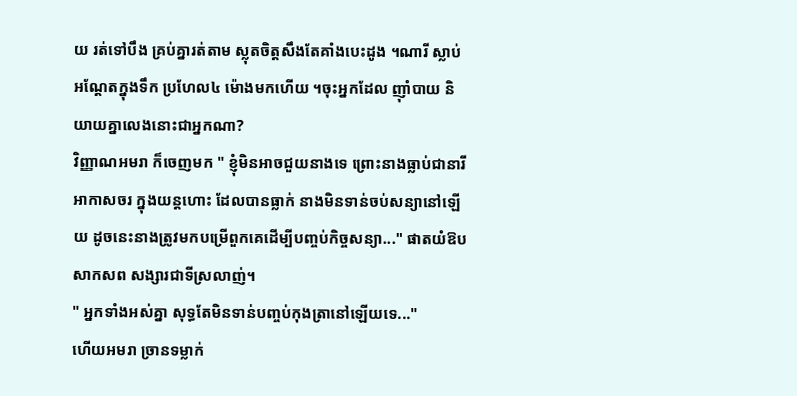យ រត់ទៅបឹង គ្រប់គ្នារត់តាម ស្លុតចិត្តសឹងតែគាំងបេះដូង ។ណារី ស្លាប់អណ្តែតក្នុងទឹក ប្រហែល៤ ម៉ោងមកហើយ ។ចុះអ្នកដែល ញុាំបាយ និយាយគ្នាលេងនោះជាអ្នកណា?
វិញ្ញាណអមរា ក៏ចេញមក " ខ្ញុំមិនអាចជួយនាងទេ ព្រោះនាងធ្លាប់ជានារីអាកាសចរ ក្នុងយន្តហោះ ដែលបានធ្លាក់ នាងមិនទាន់ចប់សន្យានៅឡើយ ដូចនេះនាងត្រូវមកបម្រើពួកគេដើម្បីបញ្ចប់កិច្ចសន្យា..." ផាតយំឱបសាកសព សង្សារជាទីស្រលាញ់។
" អ្នកទាំងអស់គ្នា សុទ្ធតែមិនទាន់បញ្ចប់កុងត្រានៅឡើយទេ..."
ហើយអមរា ច្រានទម្លាក់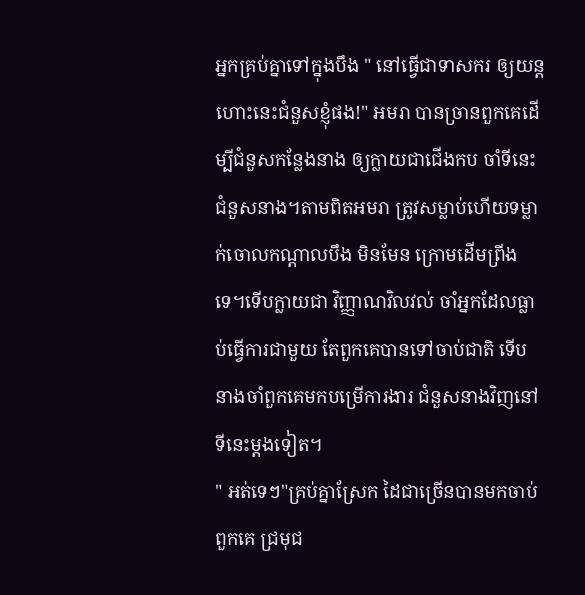អ្នកគ្រប់គ្នាទៅក្នុងបឹង " នៅធ្វើជាទាសករ ឲ្យយន្តហោះនេះជំនួសខ្ញុំផង!" អមរា បានច្រានពួកគេដើម្បីជំនួសកន្លែងនាង ឲ្យក្លាយជាជើងកប ចាំទីនេះជំនួសនាង។តាមពិតអមរា ត្រូវសម្លាប់ហើយទម្លាក់ចោលកណ្តាលបឹង មិនមែន ក្រោមដើមព្រីងទេ។ទើបក្លាយជា វិញ្ញាណវិលវល់ ចាំអ្នកដែលធ្លាប់ធ្វើការជាមួយ តែពួកគេបានទៅចាប់ជាតិ ទើបនាងចាំពួកគេមកបម្រើការងារ ជំនួសនាងវិញនៅទីនេះម្តងទៀត។
" អត់ទេៗ"គ្រប់គ្នាស្រែក ដៃជាច្រើនបានមកចាប់ពួកគេ ជ្រមុជ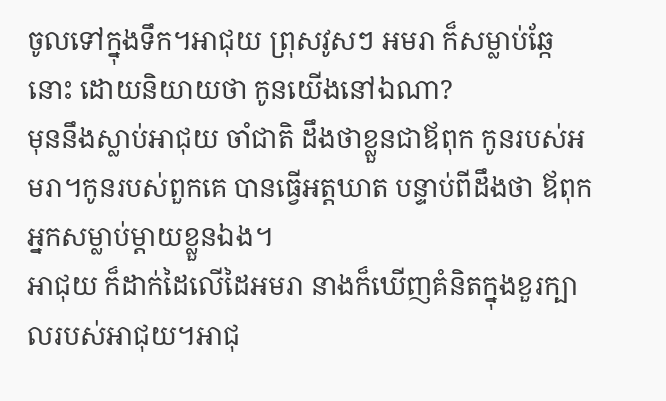ចូលទៅក្នុងទឹក។អាជុយ ព្រុសវូសៗ អមរា ក៏សម្លាប់ឆ្កែនោះ ដោយនិយាយថា កូនយើងនៅឯណា?
មុននឹងស្លាប់អាជុយ ចាំជាតិ ដឹងថាខ្លួនជាឪពុក កូនរបស់អមរា។កូនរបស់ពួកគេ បានធ្វើអត្តឃាត បន្ទាប់ពីដឹងថា ឪពុកអ្នកសម្លាប់ម្តាយខ្លួនឯង។
អាជុយ ក៏ដាក់ដៃលើដៃអមរា នាងក៏ឃើញគំនិតក្នុងខួរក្បាលរបស់អាជុយ។អាជុ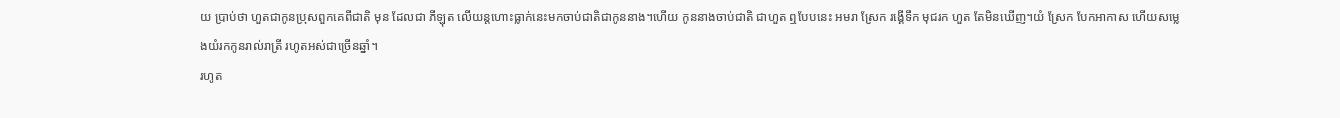យ ប្រាប់ថា ហួតជាកូនប្រុសពួកគេពីជាតិ មុន ដែលជា ភីឡុត លើយន្តហោះធ្លាក់នេះមកចាប់ជាតិជាកូននាង។ហើយ កូននាងចាប់ជាតិ ជាហួត ឮបែបនេះ អមរា ស្រែក រង្គើទឹក មុជរក ហួត តែមិនឃើញ។យំ ស្រែក បែកអាកាស ហើយសម្លេងយំរកកូនរាល់រាត្រី រហូតអស់ជាច្រើនឆ្នាំ។
រហូត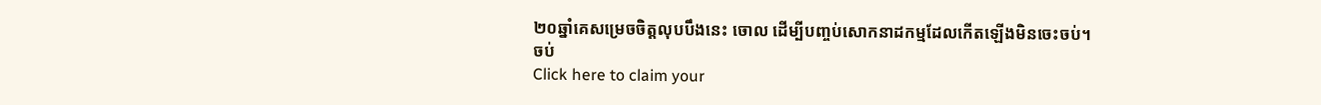២០ឆ្នាំគេសម្រេចចិត្តលុបបឹងនេះ ចោល ដើម្បីបញ្ចប់សោកនាដកម្មដែលកើតឡើងមិនចេះចប់។
ចប់
Click here to claim your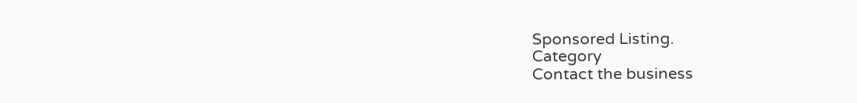Sponsored Listing.
Category
Contact the business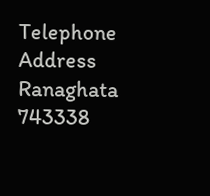Telephone
Address
Ranaghata
743338